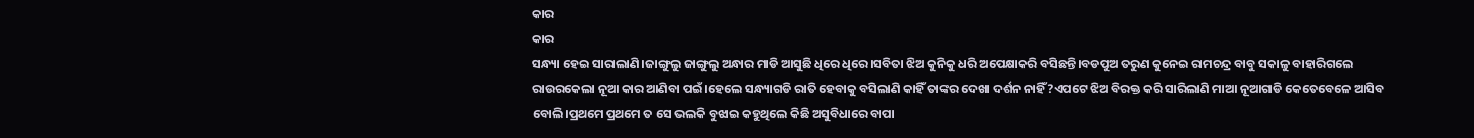କାର
କାର
ସନ୍ଧ୍ୟା ହେଇ ସାରାଲାଣି।ଜାଙ୍ଗୁଲୁ ଜାଙ୍ଗୁଲୁ ଅନ୍ଧାର ମାଡି ଆସୁଛି ଧିରେ ଧିରେ।ସବିତା ଝିଅ କୁନିକୁ ଧରି ଅପେକ୍ଷାକରି ବସିଛନ୍ତି।ବଡପୁଅ ତରୁଣ କୁନେଇ ରାମଚନ୍ଦ୍ର ବାବୁ ସକାଳୁ ବାହାରିଗଲେ ରାଉରକେଲା ନୂଆ କାର ଆଣିବା ପଇଁ।ହେଲେ ସନ୍ଧ୍ୟାଗଡି ରାତି ହେବାକୁ ବସିଲାଣି କାହିଁ ତାଙ୍କର ଦେଖା ଦର୍ଶନ ନାହିଁ?ଏପଟେ ଝିଅ ବିରକ୍ତ କରି ସାରିଲାଣି ମାଆ ନୂଆଗାଡି କେତେବେଳେ ଆସିବ ବୋଲି।ପ୍ରଥମେ ପ୍ରଥମେ ତ ସେ ଭଲକି ବୁଝାଇ କହୁଥିଲେ କିଛି ଅସୁବିଧାରେ ବାପା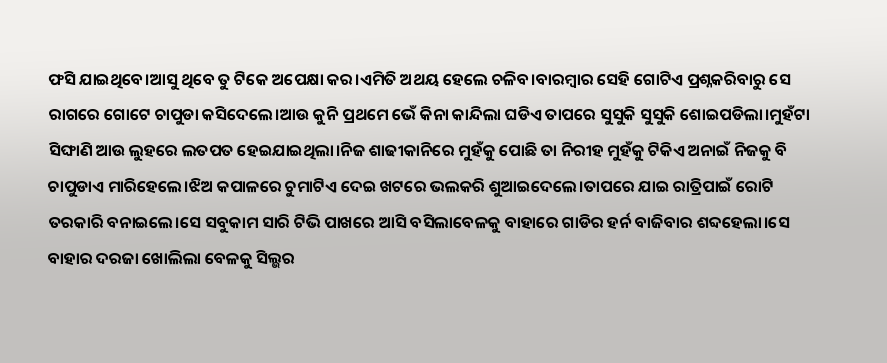ଫସି ଯାଇଥିବେ।ଆସୁ ଥିବେ ତୁ ଟିକେ ଅପେକ୍ଷା କର।ଏମିତି ଅଥୟ ହେଲେ ଚଳିବ।ବାରମ୍ବାର ସେହି ଗୋଟିଏ ପ୍ରଶ୍ନକରିବାରୁ ସେ ରାଗରେ ଗୋଟେ ଚାପୁଡା କସିଦେଲେ।ଆଉ କୁନି ପ୍ରଥମେ ଭେଁ କିନା କାନ୍ଦିଲା ଘଡିଏ ତାପରେ ସୁସୁକି ସୁସୁକି ଶୋଇପଡିଲା।ମୁହଁଟା ସିଙ୍ଘାଣି ଆଉ ଲୁହରେ ଲତପତ ହେଇଯାଇଥିଲା।ନିଜ ଶାଢୀକାନିରେ ମୁହଁକୁ ପୋଛି ତା ନିରୀହ ମୁହଁକୁ ଟିକିଏ ଅନାଇଁ ନିଜକୁ ବି ଚାପୁଡାଏ ମାରିହେଲେ।ଝିଅ କପାଳରେ ଚୁମାଟିଏ ଦେଇ ଖଟରେ ଭଲକରି ଶୁଆଇଦେଲେ।ତାପରେ ଯାଇ ରାତ୍ରିପାଇଁ ରୋଟି ତରକାରି ବନାଇଲେ।ସେ ସବୁକାମ ସାରି ଟିଭି ପାଖରେ ଆସି ବସିଲାବେଳକୁ ବାହାରେ ଗାଡିର ହର୍ନ ବାଜିବାର ଶବ୍ଦହେଲା।ସେ ବାହାର ଦରଜା ଖୋଲିଲା ବେଳକୁ ସିଲ୍ଭର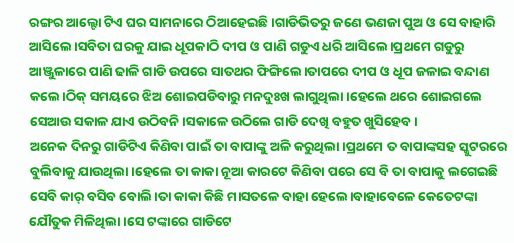ରଙ୍ଗର ଆଲ୍ଟୋ ଟିଏ ଘର ସାମନାରେ ଠିଆହେଇଛି।ଗାଡିଭିତରୁ ଜଣେ ଭଣଜା ପୁଅ ଓ ସେ ବାହାରି ଆସିଲେ।ସବିତା ଘରକୁ ଯାଇ ଧୂପକାଠି ଦୀପ ଓ ପାଣି ଗଡୁଏ ଧରି ଆସିଲେ।ପ୍ରଥମେ ଗଡୁରୁ ଆଞ୍ଜୁଳାରେ ପାଣି ଢାଳି ଗାଡି ଉପରେ ସାତଥର ଫିଙ୍ଗିଲେ।ତାପରେ ଦୀପ ଓ ଧୂପ ଜଳାଇ ବନ୍ଦାଣ କଲେ।ଠିକ୍ ସମୟରେ ଝିଅ ଶୋଇପଡିବାରୁ ମନଦୁଃଖ ଲାଗୁଥିଲା।ହେଲେ ଥରେ ଶୋଇଗଲେ ସେଆଉ ସକାଳ ଯାଏ ଉଠିବନି।ସକାଳେ ଉଠିଲେ ଗାଡି ଦେଖି ବହୁତ ଖୁସିହେବ।
ଅନେକ ଦିନରୁ ଗାଡିଟିଏ କିଣିବା ପାଇଁ ତା ବାପାଙ୍କୁ ଅଳି କରୁଥିଲା।ପ୍ରଥମେ ତ ବାପାଙ୍କସହ ସ୍କୁଟରରେ ବୁଲିବାକୁ ଯାଉଥିଲା।ହେଲେ ତା କାକା ନୂଆ କାରଟେ କିଣିବା ପରେ ସେ ବି ତା ବାପାକୁ ଲଗେଇଛି ସେବି କାର୍ ବସିବ ବୋଲି।ତା କାକା କିଛି ମାସତଳେ ବାହା ହେଲେ।ବାହାବେଳେ କେତେଟଙ୍କା ଯୌତୁକ ମିଳିଥିଲା।ସେ ଟଙ୍କାରେ ଗାଡିଟେ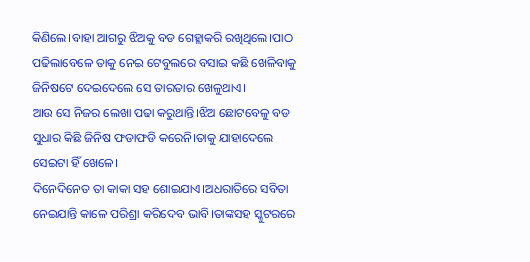କିଣିଲେ।ବାହା ଆଗରୁ ଝିଅକୁ ବଡ ଗେହ୍ଲାକରି ରଖିଥିଲେ।ପାଠ ପଢିଲାବେଳେ ତାକୁ ନେଇ ଟେବୁଲରେ ବସାଇ କଛି ଖେଳିବାକୁ ଜିନିଷଟେ ଦେଇଦେଲେ ସେ ତାରତାର ଖେଳୁଥାଏ।
ଆଉ ସେ ନିଜର ଲେଖା ପଢା କରୁଥାନ୍ତି।ଝିଅ ଛୋଟବେଳୁ ବଡ ସୁଧାର କିଛି ଜିନିଷ ଫଡାଫଡି କରେନି।ତାକୁ ଯାହାଦେଲେ ସେଇଟା ହିଁ ଖେଳେ।
ଦିନେଦିନେତ ତା କାକା ସହ ଶୋଇଯାଏ।ଅଧରାତିରେ ସବିତା ନେଇଯାନ୍ତି କାଳେ ପରିଶ୍ରା କରିଦେବ ଭାବି।ତାଙ୍କସହ ସ୍କୁଟରରେ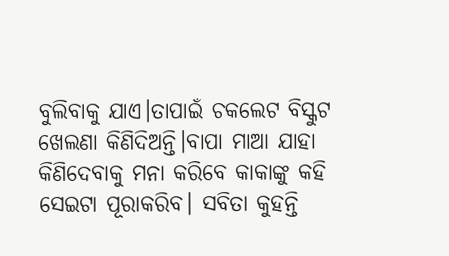ବୁଲିବାକୁ ଯାଏ।ତାପାଇଁ ଚକଲେଟ ବିସ୍କୁଟ ଖେଲଣା କିଣିଦିଅନ୍ତି।ବାପା ମାଆ ଯାହା କିଣିଦେବାକୁ ମନା କରିବେ କାକାଙ୍କୁ କହି ସେଇଟା ପୂରାକରିବ। ସବିତା କୁହନ୍ତି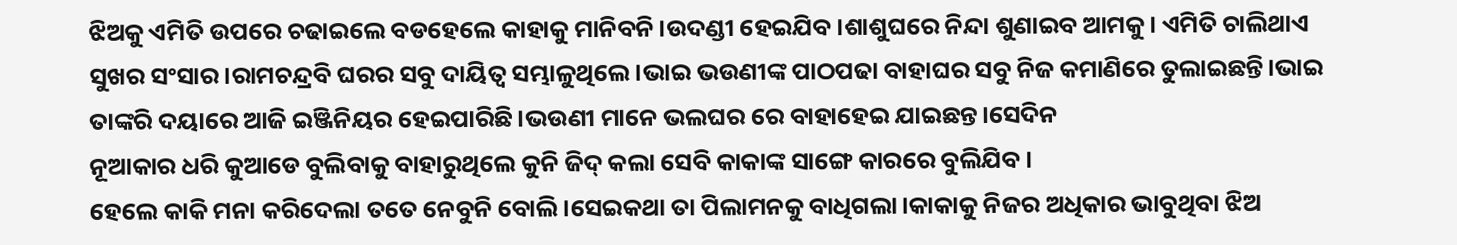ଝିଅକୁ ଏମିତି ଉପରେ ଚଢାଇଲେ ବଡହେଲେ କାହାକୁ ମାନିବନି।ଉଦଣ୍ଡୀ ହେଇଯିବ।ଶାଶୁଘରେ ନିନ୍ଦା ଶୁଣାଇବ ଆମକୁ। ଏମିତି ଚାଲିଥାଏ ସୁଖର ସଂସାର।ରାମଚନ୍ଦ୍ରବି ଘରର ସବୁ ଦାୟିତ୍ବ ସମ୍ଭାଳୁଥିଲେ।ଭାଇ ଭଉଣୀଙ୍କ ପାଠପଢା ବାହାଘର ସବୁ ନିଜ କମାଣିରେ ତୁଲାଇଛନ୍ତି।ଭାଇ ତାଙ୍କରି ଦୟାରେ ଆଜି ଇଞ୍ଜିନିୟର ହେଇପାରିଛି।ଭଉଣୀ ମାନେ ଭଲଘର ରେ ବାହାହେଇ ଯାଇଛନ୍ତ।ସେଦିନ
ନୂଆକାର ଧରି କୁଆଡେ ବୁଲିବାକୁ ବାହାରୁଥିଲେ କୁନି ଜିଦ୍ କଲା ସେବି କାକାଙ୍କ ସାଙ୍ଗେ କାରରେ ବୁଲିଯିବ।
ହେଲେ କାକି ମନା କରିଦେଲା ତତେ ନେବୁନି ବୋଲି।ସେଇକଥା ତା ପିଲାମନକୁ ବାଧିଗଲା।କାକାକୁ ନିଜର ଅଧିକାର ଭାବୁଥିବା ଝିଅ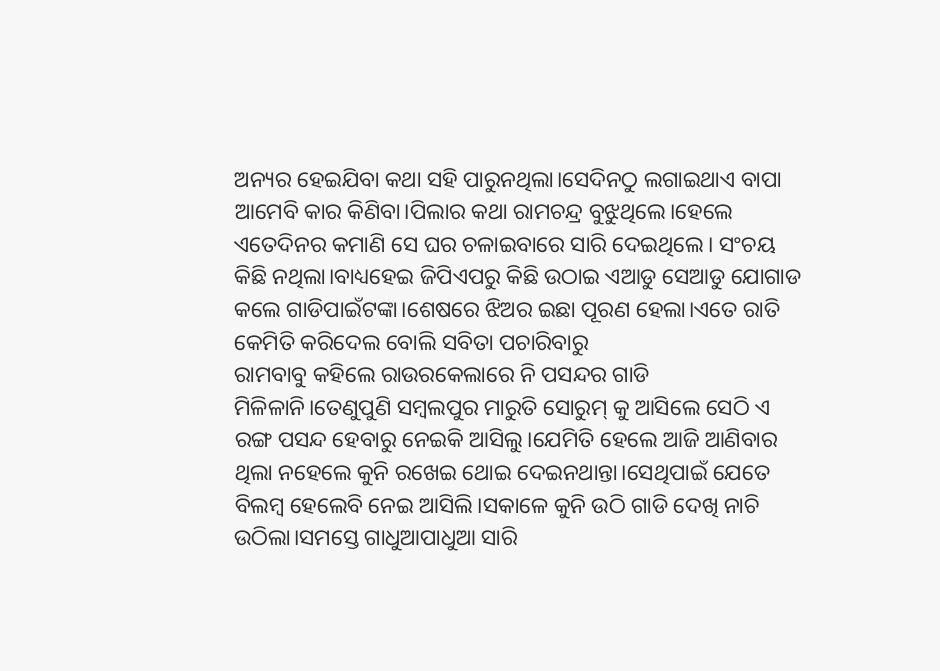ଅନ୍ୟର ହେଇଯିବା କଥା ସହି ପାରୁନଥିଲା।ସେଦିନଠୁ ଲଗାଇଥାଏ ବାପା ଆମେବି କାର କିଣିବା।ପିଲାର କଥା ରାମଚନ୍ଦ୍ର ବୁଝୁଥିଲେ।ହେଲେ ଏତେଦିନର କମାଣି ସେ ଘର ଚଳାଇବାରେ ସାରି ଦେଇଥିଲେ। ସଂଚୟ କିଛି ନଥିଲା।ବାଧ୍ୟହେଇ ଜିପିଏପରୁ କିଛି ଉଠାଇ ଏଆଡୁ ସେଆଡୁ ଯୋଗାଡ କଲେ ଗାଡିପାଇଁଟଙ୍କା।ଶେଷରେ ଝିଅର ଇଛା ପୂରଣ ହେଲା।ଏତେ ରାତି କେମିତି କରିଦେଲ ବୋଲି ସବିତା ପଚାରିବାରୁ
ରାମବାବୁ କହିଲେ ରାଉରକେଲାରେ ନି ପସନ୍ଦର ଗାଡି ମିଳିଳାନି।ତେଣୁପୁଣି ସମ୍ବଲପୁର ମାରୁତି ସୋରୁମ୍ କୁ ଆସିଲେ ସେଠି ଏ ରଙ୍ଗ ପସନ୍ଦ ହେବାରୁ ନେଇକି ଆସିଲୁ।ଯେମିତି ହେଲେ ଆଜି ଆଣିବାର ଥିଲା ନହେଲେ କୁନି ରଖେଇ ଥୋଇ ଦେଇନଥାନ୍ତା।ସେଥିପାଇଁ ଯେତେ ବିଲମ୍ବ ହେଲେବି ନେଇ ଆସିଲି।ସକାଳେ କୁନି ଉଠି ଗାଡି ଦେଖି ନାଚି ଉଠିଲା।ସମସ୍ତେ ଗାଧୁଆପାଧୁଆ ସାରି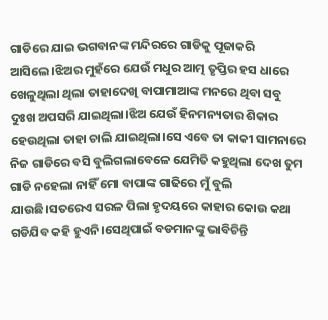ଗାଡିରେ ଯାଇ ଭଗବାନଙ୍କ ମନ୍ଦିରରେ ଗାଡିକୁ ପୂଜାକରି ଆସିଲେ।ଝିଅର ମୁହଁରେ ଯେଉଁ ମଧୁର ଆତ୍ମ ତୃପ୍ତିର ହସ ଧାରେ ଖେଳୁଥିଲା ଥିଲା ତାହାଦେଖି ବାପାମାଆଙ୍କ ମନରେ ଥିବା ସବୁ ଦୁଃଖ ଅପସରି ଯାଇଥିଲା।ଝିଅ ଯେଉଁ ହିନମନ୍ୟତାର ଶିକାର ହେଉଥିଲା ତାହା ଚାଲି ଯାଇଥିଲା।ସେ ଏବେ ତା କାକୀ ସାମନାରେ ନିଜ ଗାଡିରେ ବସି ବୁଲିଗଲାବେଳେ ଯେମିତି କହୁଥିଲା ଦେଖ ତୁମ ଗାଡି ନହେଲା ନାହିଁ ମୋ ବାପାଙ୍କ ଗାଢିରେ ମୁଁ ବୁଲି ଯାଉଛି।ସତରେଏ ସରଳ ପିଲା ହୃଦୟରେ କାହାର କୋଉ କଥା ଗଡିଯିବ କହି ହୁଏନି।ସେଥିପାଇଁ ବଡମାନଙ୍କୁ ଭାବିଚିନ୍ତି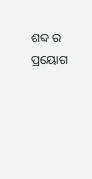ଶବ୍ଦ ର ପ୍ରୟୋଗ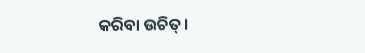କରିବା ଉଚିତ୍।